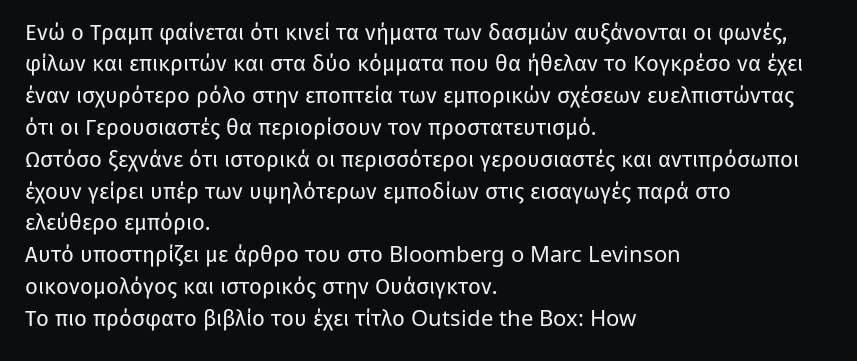Ενώ ο Τραμπ φαίνεται ότι κινεί τα νήματα των δασμών αυξάνονται οι φωνές, φίλων και επικριτών και στα δύο κόμματα που θα ήθελαν το Κογκρέσο να έχει έναν ισχυρότερο ρόλο στην εποπτεία των εμπορικών σχέσεων ευελπιστώντας ότι οι Γερουσιαστές θα περιορίσουν τον προστατευτισμό.
Ωστόσο ξεχνάνε ότι ιστορικά οι περισσότεροι γερουσιαστές και αντιπρόσωποι έχουν γείρει υπέρ των υψηλότερων εμποδίων στις εισαγωγές παρά στο ελεύθερο εμπόριο.
Αυτό υποστηρίζει με άρθρο του στο Bloomberg o Marc Levinson οικονομολόγος και ιστορικός στην Ουάσιγκτον.
Το πιο πρόσφατο βιβλίο του έχει τίτλο Outside the Box: How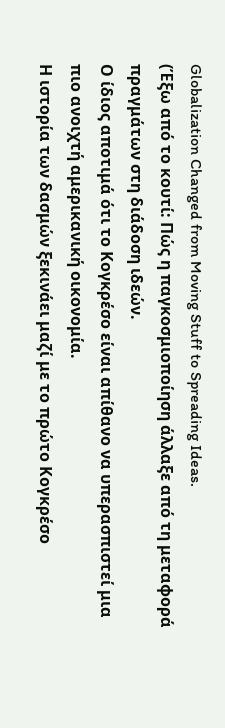Globalization Changed from Moving Stuff to Spreading Ideas.
(Έξω από το κουτί: Πώς η παγκοσμιοποίηση άλλαξε από τη μεταφορά πραγμάτων στη διάδοση ιδεών.
Ο ίδιος αποτιμά ότι το Κογκρέσο είναι απίθανο να υπερασπιστεί μια πιο ανοιχτή αμερικανική οικονομία.
Η ιστορία των δασμών ξεκινάει μαζί με το πρώτο Κογκρέσο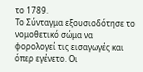το 1789.
Το Σύνταγμα εξουσιοδότησε το νομοθετικό σώμα να φορολογεί τις εισαγωγές και όπερ εγένετο. Οι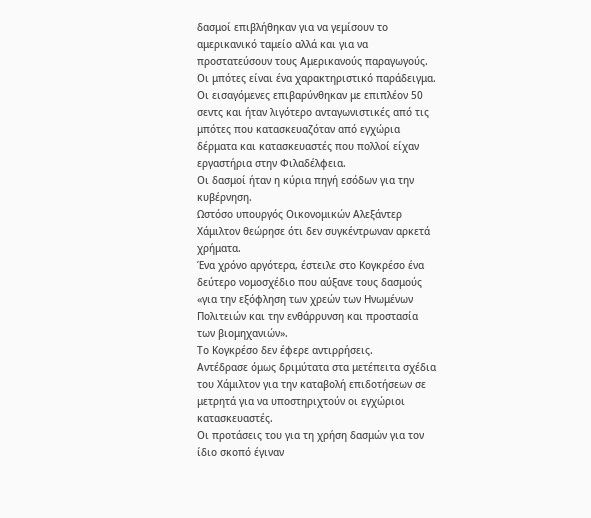δασμοί επιβλήθηκαν για να γεμίσουν το αμερικανικό ταμείο αλλά και για να προστατεύσουν τους Αμερικανούς παραγωγούς.
Οι μπότες είναι ένα χαρακτηριστικό παράδειγμα.
Οι εισαγόμενες επιβαρύνθηκαν με επιπλέον 50 σεντς και ήταν λιγότερο ανταγωνιστικές από τις μπότες που κατασκευαζόταν από εγχώρια δέρματα και κατασκευαστές που πολλοί είχαν εργαστήρια στην Φιλαδέλφεια.
Οι δασμοί ήταν η κύρια πηγή εσόδων για την κυβέρνηση.
Ωστόσο υπουργός Οικονομικών Αλεξάντερ Χάμιλτον θεώρησε ότι δεν συγκέντρωναν αρκετά χρήματα.
Ένα χρόνο αργότερα, έστειλε στο Κογκρέσο ένα δεύτερο νομοσχέδιο που αύξανε τους δασμούς «για την εξόφληση των χρεών των Ηνωμένων Πολιτειών και την ενθάρρυνση και προστασία των βιομηχανιών».
Το Κογκρέσο δεν έφερε αντιρρήσεις.
Αντέδρασε όμως δριμύτατα στα μετέπειτα σχέδια του Χάμιλτον για την καταβολή επιδοτήσεων σε μετρητά για να υποστηριχτούν οι εγχώριοι κατασκευαστές.
Οι προτάσεις του για τη χρήση δασμών για τον ίδιο σκοπό έγιναν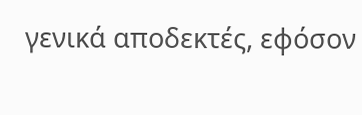γενικά αποδεκτές, εφόσον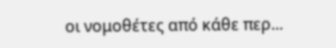οι νομοθέτες από κάθε περ...